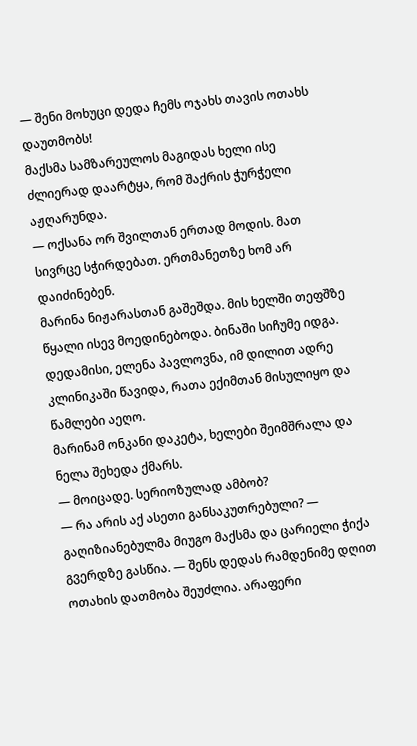— შენი მოხუცი დედა ჩემს ოჯახს თავის ოთახს დაუთმობს!
მაქსმა სამზარეულოს მაგიდას ხელი ისე ძლიერად დაარტყა, რომ შაქრის ჭურჭელი აჟღარუნდა.
— ოქსანა ორ შვილთან ერთად მოდის. მათ სივრცე სჭირდებათ. ერთმანეთზე ხომ არ დაიძინებენ.
მარინა ნიჟარასთან გაშეშდა. მის ხელში თეფშზე წყალი ისევ მოედინებოდა. ბინაში სიჩუმე იდგა. დედამისი, ელენა პავლოვნა, იმ დილით ადრე კლინიკაში წავიდა, რათა ექიმთან მისულიყო და წამლები აეღო.
მარინამ ონკანი დაკეტა, ხელები შეიმშრალა და ნელა შეხედა ქმარს.
— მოიცადე. სერიოზულად ამბობ?
— რა არის აქ ასეთი განსაკუთრებული? — გაღიზიანებულმა მიუგო მაქსმა და ცარიელი ჭიქა გვერდზე გასწია. — შენს დედას რამდენიმე დღით ოთახის დათმობა შეუძლია. არაფერი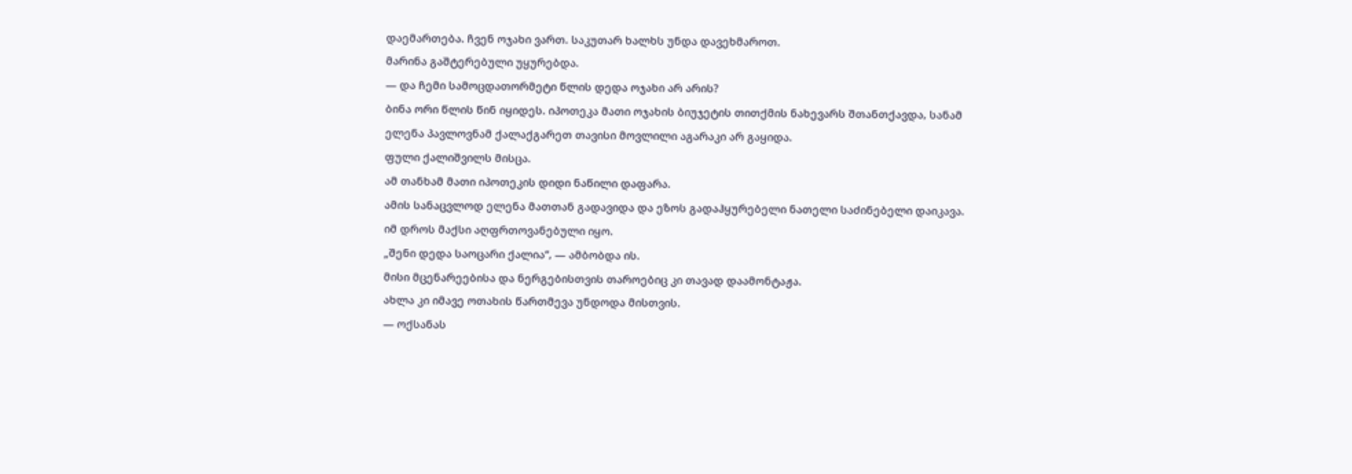დაემართება. ჩვენ ოჯახი ვართ. საკუთარ ხალხს უნდა დავეხმაროთ.
მარინა გაშტერებული უყურებდა.
— და ჩემი სამოცდათორმეტი წლის დედა ოჯახი არ არის?
ბინა ორი წლის წინ იყიდეს. იპოთეკა მათი ოჯახის ბიუჯეტის თითქმის ნახევარს შთანთქავდა, სანამ ელენა პავლოვნამ ქალაქგარეთ თავისი მოვლილი აგარაკი არ გაყიდა.
ფული ქალიშვილს მისცა.
ამ თანხამ მათი იპოთეკის დიდი ნაწილი დაფარა.
ამის სანაცვლოდ ელენა მათთან გადავიდა და ეზოს გადაჰყურებელი ნათელი საძინებელი დაიკავა.
იმ დროს მაქსი აღფრთოვანებული იყო.
„შენი დედა საოცარი ქალია“, — ამბობდა ის.
მისი მცენარეებისა და ნერგებისთვის თაროებიც კი თავად დაამონტაჟა.
ახლა კი იმავე ოთახის წართმევა უნდოდა მისთვის.
— ოქსანას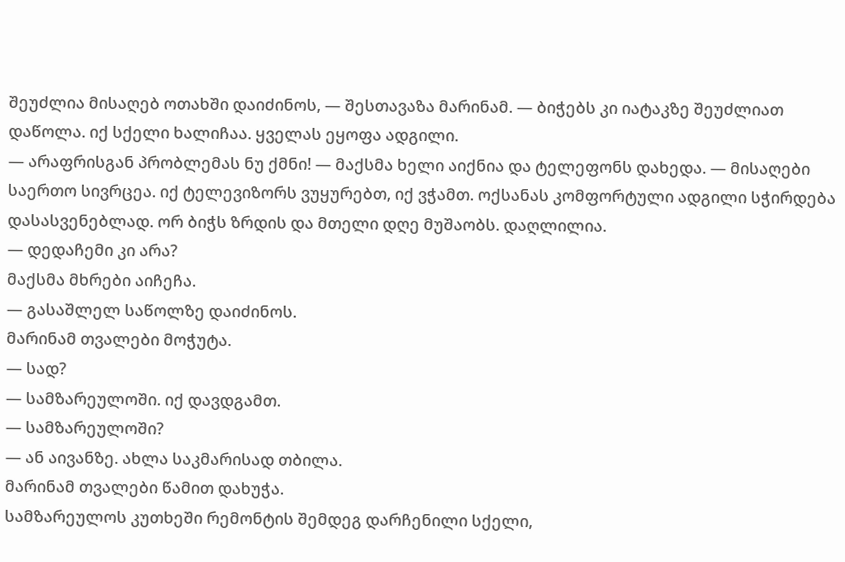შეუძლია მისაღებ ოთახში დაიძინოს, — შესთავაზა მარინამ. — ბიჭებს კი იატაკზე შეუძლიათ დაწოლა. იქ სქელი ხალიჩაა. ყველას ეყოფა ადგილი.
— არაფრისგან პრობლემას ნუ ქმნი! — მაქსმა ხელი აიქნია და ტელეფონს დახედა. — მისაღები საერთო სივრცეა. იქ ტელევიზორს ვუყურებთ, იქ ვჭამთ. ოქსანას კომფორტული ადგილი სჭირდება დასასვენებლად. ორ ბიჭს ზრდის და მთელი დღე მუშაობს. დაღლილია.
— დედაჩემი კი არა?
მაქსმა მხრები აიჩეჩა.
— გასაშლელ საწოლზე დაიძინოს.
მარინამ თვალები მოჭუტა.
— სად?
— სამზარეულოში. იქ დავდგამთ.
— სამზარეულოში?
— ან აივანზე. ახლა საკმარისად თბილა.
მარინამ თვალები წამით დახუჭა.
სამზარეულოს კუთხეში რემონტის შემდეგ დარჩენილი სქელი,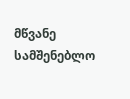მწვანე სამშენებლო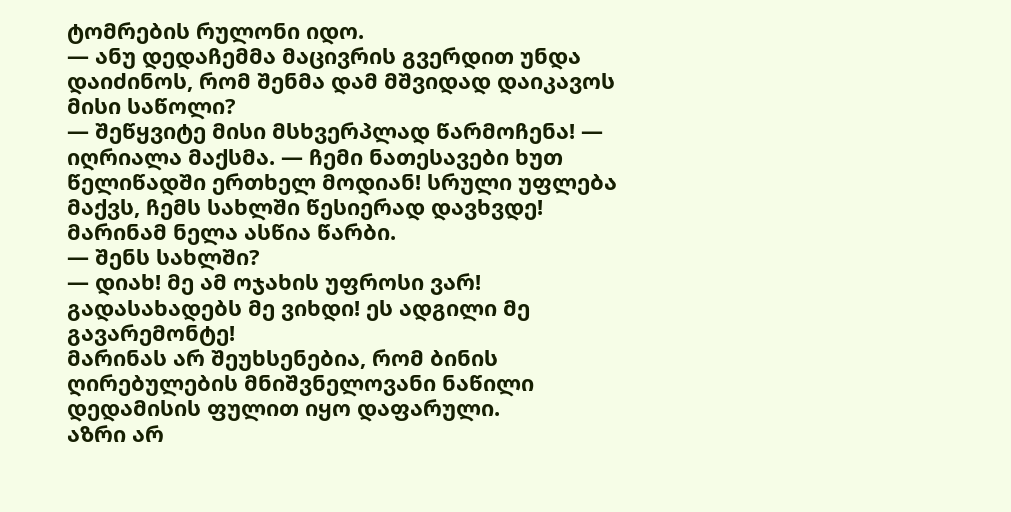ტომრების რულონი იდო.
— ანუ დედაჩემმა მაცივრის გვერდით უნდა დაიძინოს, რომ შენმა დამ მშვიდად დაიკავოს მისი საწოლი?
— შეწყვიტე მისი მსხვერპლად წარმოჩენა! — იღრიალა მაქსმა. — ჩემი ნათესავები ხუთ წელიწადში ერთხელ მოდიან! სრული უფლება მაქვს, ჩემს სახლში წესიერად დავხვდე!
მარინამ ნელა ასწია წარბი.
— შენს სახლში?
— დიახ! მე ამ ოჯახის უფროსი ვარ! გადასახადებს მე ვიხდი! ეს ადგილი მე გავარემონტე!
მარინას არ შეუხსენებია, რომ ბინის ღირებულების მნიშვნელოვანი ნაწილი დედამისის ფულით იყო დაფარული.
აზრი არ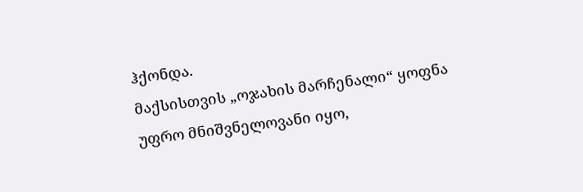ჰქონდა.
მაქსისთვის „ოჯახის მარჩენალი“ ყოფნა უფრო მნიშვნელოვანი იყო,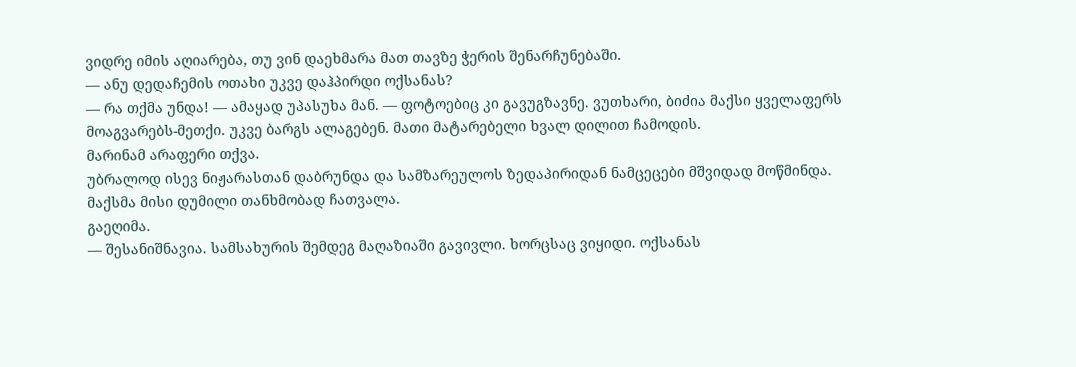ვიდრე იმის აღიარება, თუ ვინ დაეხმარა მათ თავზე ჭერის შენარჩუნებაში.
— ანუ დედაჩემის ოთახი უკვე დაჰპირდი ოქსანას?
— რა თქმა უნდა! — ამაყად უპასუხა მან. — ფოტოებიც კი გავუგზავნე. ვუთხარი, ბიძია მაქსი ყველაფერს მოაგვარებს-მეთქი. უკვე ბარგს ალაგებენ. მათი მატარებელი ხვალ დილით ჩამოდის.
მარინამ არაფერი თქვა.
უბრალოდ ისევ ნიჟარასთან დაბრუნდა და სამზარეულოს ზედაპირიდან ნამცეცები მშვიდად მოწმინდა.
მაქსმა მისი დუმილი თანხმობად ჩათვალა.
გაეღიმა.
— შესანიშნავია. სამსახურის შემდეგ მაღაზიაში გავივლი. ხორცსაც ვიყიდი. ოქსანას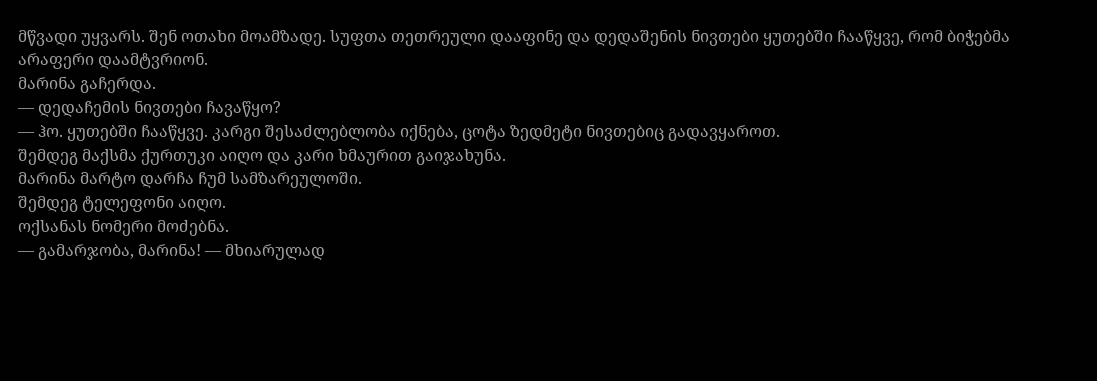მწვადი უყვარს. შენ ოთახი მოამზადე. სუფთა თეთრეული დააფინე და დედაშენის ნივთები ყუთებში ჩააწყვე, რომ ბიჭებმა არაფერი დაამტვრიონ.
მარინა გაჩერდა.
— დედაჩემის ნივთები ჩავაწყო?
— ჰო. ყუთებში ჩააწყვე. კარგი შესაძლებლობა იქნება, ცოტა ზედმეტი ნივთებიც გადავყაროთ.
შემდეგ მაქსმა ქურთუკი აიღო და კარი ხმაურით გაიჯახუნა.
მარინა მარტო დარჩა ჩუმ სამზარეულოში.
შემდეგ ტელეფონი აიღო.
ოქსანას ნომერი მოძებნა.
— გამარჯობა, მარინა! — მხიარულად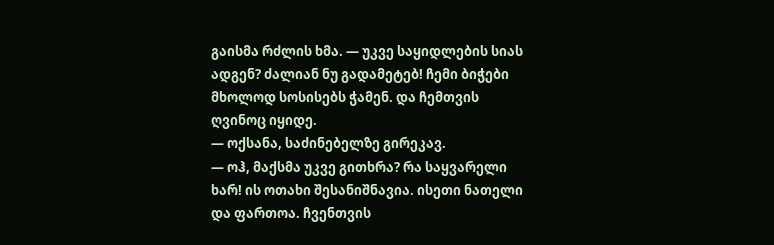გაისმა რძლის ხმა. — უკვე საყიდლების სიას ადგენ? ძალიან ნუ გადამეტებ! ჩემი ბიჭები მხოლოდ სოსისებს ჭამენ. და ჩემთვის ღვინოც იყიდე.
— ოქსანა, საძინებელზე გირეკავ.
— ოჰ, მაქსმა უკვე გითხრა? რა საყვარელი ხარ! ის ოთახი შესანიშნავია. ისეთი ნათელი და ფართოა. ჩვენთვის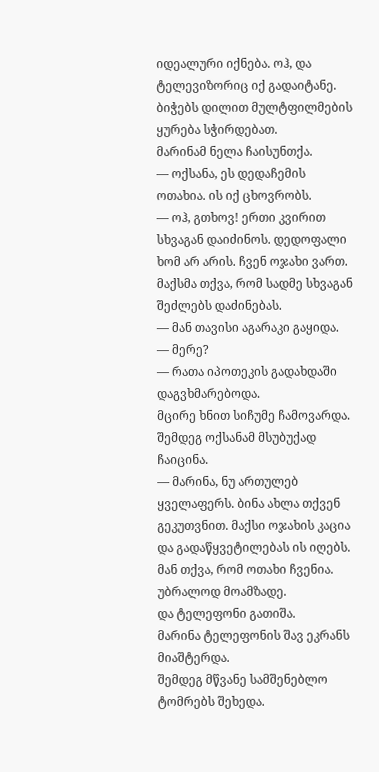იდეალური იქნება. ოჰ, და ტელევიზორიც იქ გადაიტანე. ბიჭებს დილით მულტფილმების ყურება სჭირდებათ.
მარინამ ნელა ჩაისუნთქა.
— ოქსანა, ეს დედაჩემის ოთახია. ის იქ ცხოვრობს.
— ოჰ, გთხოვ! ერთი კვირით სხვაგან დაიძინოს. დედოფალი ხომ არ არის. ჩვენ ოჯახი ვართ. მაქსმა თქვა, რომ სადმე სხვაგან შეძლებს დაძინებას.
— მან თავისი აგარაკი გაყიდა.
— მერე?
— რათა იპოთეკის გადახდაში დაგვხმარებოდა.
მცირე ხნით სიჩუმე ჩამოვარდა.
შემდეგ ოქსანამ მსუბუქად ჩაიცინა.
— მარინა, ნუ ართულებ ყველაფერს. ბინა ახლა თქვენ გეკუთვნით. მაქსი ოჯახის კაცია და გადაწყვეტილებას ის იღებს. მან თქვა, რომ ოთახი ჩვენია. უბრალოდ მოამზადე.
და ტელეფონი გათიშა.
მარინა ტელეფონის შავ ეკრანს მიაშტერდა.
შემდეგ მწვანე სამშენებლო ტომრებს შეხედა.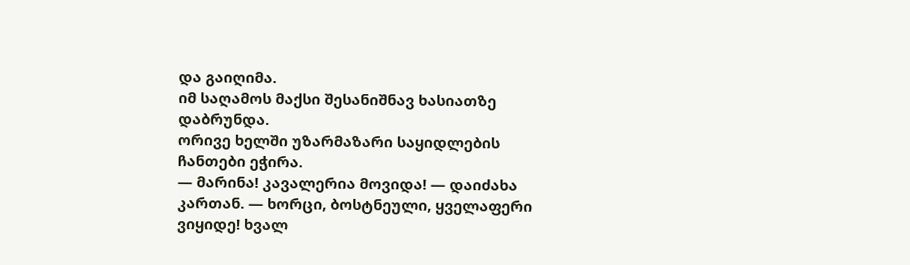და გაიღიმა.
იმ საღამოს მაქსი შესანიშნავ ხასიათზე დაბრუნდა.
ორივე ხელში უზარმაზარი საყიდლების ჩანთები ეჭირა.
— მარინა! კავალერია მოვიდა! — დაიძახა კართან. — ხორცი, ბოსტნეული, ყველაფერი ვიყიდე! ხვალ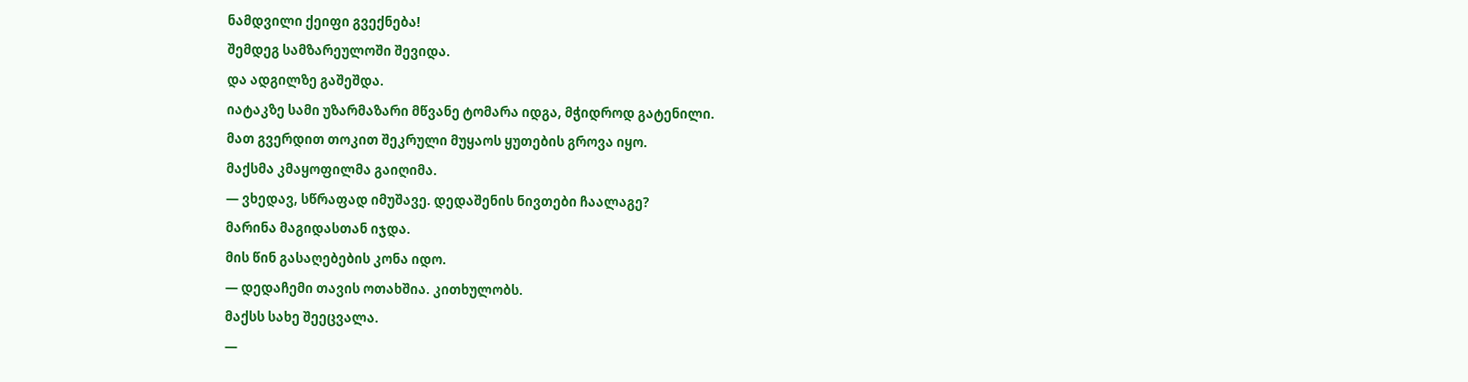ნამდვილი ქეიფი გვექნება!
შემდეგ სამზარეულოში შევიდა.
და ადგილზე გაშეშდა.
იატაკზე სამი უზარმაზარი მწვანე ტომარა იდგა, მჭიდროდ გატენილი.
მათ გვერდით თოკით შეკრული მუყაოს ყუთების გროვა იყო.
მაქსმა კმაყოფილმა გაიღიმა.
— ვხედავ, სწრაფად იმუშავე. დედაშენის ნივთები ჩაალაგე?
მარინა მაგიდასთან იჯდა.
მის წინ გასაღებების კონა იდო.
— დედაჩემი თავის ოთახშია. კითხულობს.
მაქსს სახე შეეცვალა.
—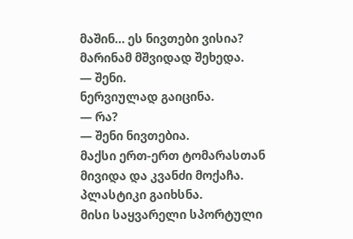მაშინ… ეს ნივთები ვისია?
მარინამ მშვიდად შეხედა.
— შენი.
ნერვიულად გაიცინა.
— რა?
— შენი ნივთებია.
მაქსი ერთ-ერთ ტომარასთან მივიდა და კვანძი მოქაჩა.
პლასტიკი გაიხსნა.
მისი საყვარელი სპორტული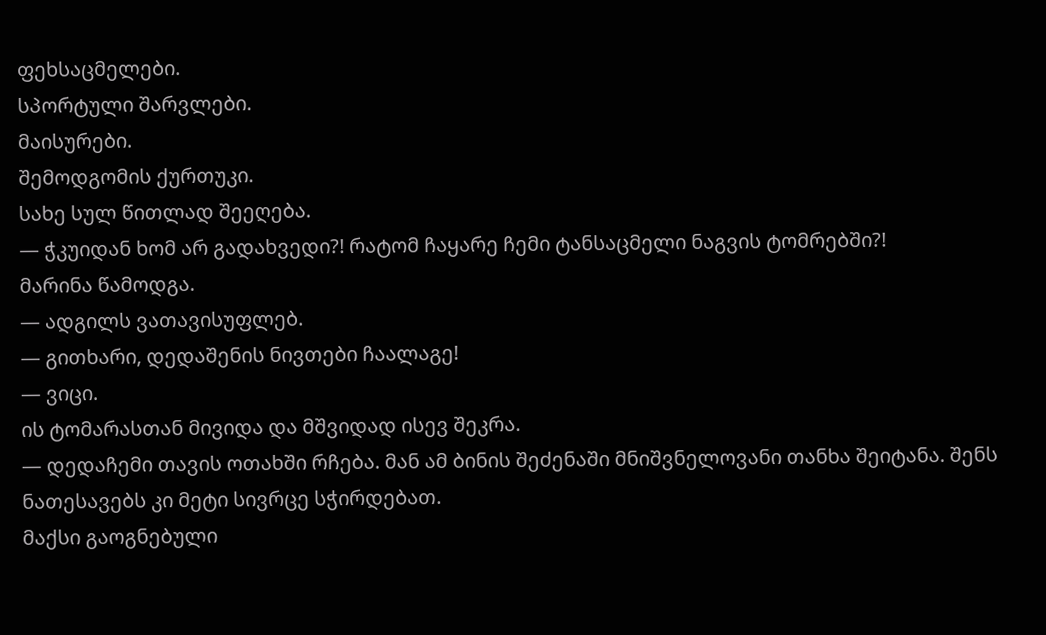ფეხსაცმელები.
სპორტული შარვლები.
მაისურები.
შემოდგომის ქურთუკი.
სახე სულ წითლად შეეღება.
— ჭკუიდან ხომ არ გადახვედი?! რატომ ჩაყარე ჩემი ტანსაცმელი ნაგვის ტომრებში?!
მარინა წამოდგა.
— ადგილს ვათავისუფლებ.
— გითხარი, დედაშენის ნივთები ჩაალაგე!
— ვიცი.
ის ტომარასთან მივიდა და მშვიდად ისევ შეკრა.
— დედაჩემი თავის ოთახში რჩება. მან ამ ბინის შეძენაში მნიშვნელოვანი თანხა შეიტანა. შენს ნათესავებს კი მეტი სივრცე სჭირდებათ.
მაქსი გაოგნებული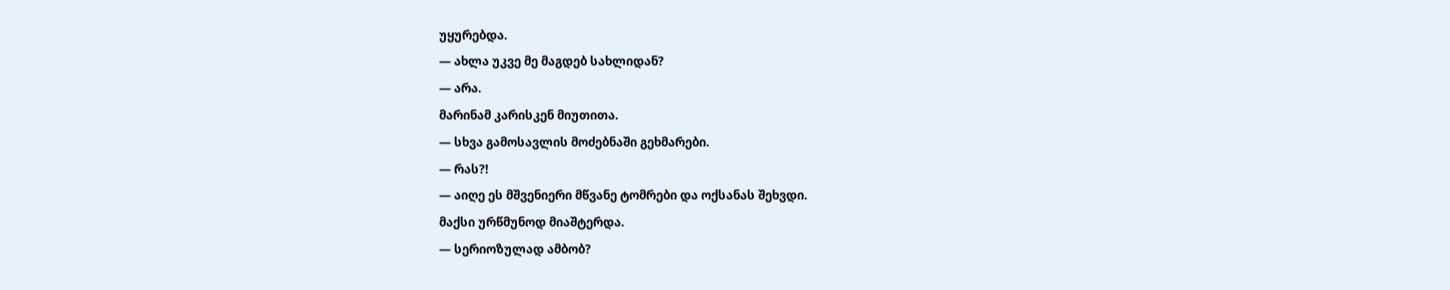უყურებდა.
— ახლა უკვე მე მაგდებ სახლიდან?
— არა.
მარინამ კარისკენ მიუთითა.
— სხვა გამოსავლის მოძებნაში გეხმარები.
— რას?!
— აიღე ეს მშვენიერი მწვანე ტომრები და ოქსანას შეხვდი.
მაქსი ურწმუნოდ მიაშტერდა.
— სერიოზულად ამბობ?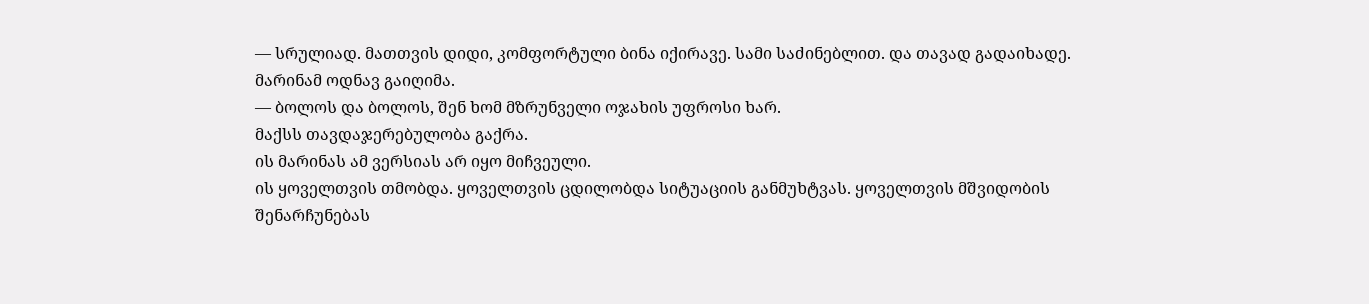— სრულიად. მათთვის დიდი, კომფორტული ბინა იქირავე. სამი საძინებლით. და თავად გადაიხადე.
მარინამ ოდნავ გაიღიმა.
— ბოლოს და ბოლოს, შენ ხომ მზრუნველი ოჯახის უფროსი ხარ.
მაქსს თავდაჯერებულობა გაქრა.
ის მარინას ამ ვერსიას არ იყო მიჩვეული.
ის ყოველთვის თმობდა. ყოველთვის ცდილობდა სიტუაციის განმუხტვას. ყოველთვის მშვიდობის შენარჩუნებას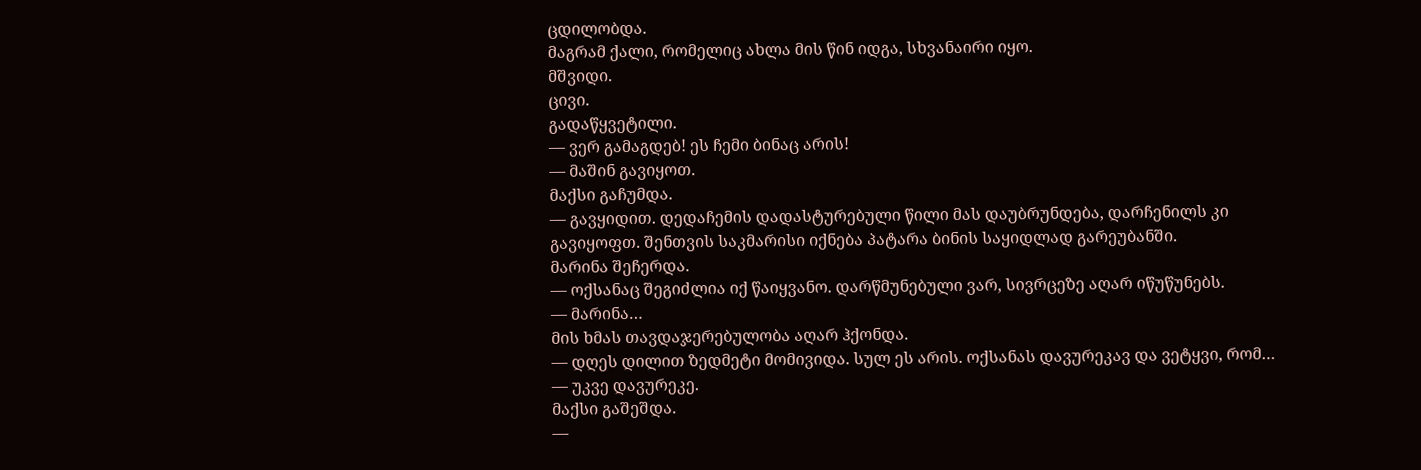ცდილობდა.
მაგრამ ქალი, რომელიც ახლა მის წინ იდგა, სხვანაირი იყო.
მშვიდი.
ცივი.
გადაწყვეტილი.
— ვერ გამაგდებ! ეს ჩემი ბინაც არის!
— მაშინ გავიყოთ.
მაქსი გაჩუმდა.
— გავყიდით. დედაჩემის დადასტურებული წილი მას დაუბრუნდება, დარჩენილს კი გავიყოფთ. შენთვის საკმარისი იქნება პატარა ბინის საყიდლად გარეუბანში.
მარინა შეჩერდა.
— ოქსანაც შეგიძლია იქ წაიყვანო. დარწმუნებული ვარ, სივრცეზე აღარ იწუწუნებს.
— მარინა…
მის ხმას თავდაჯერებულობა აღარ ჰქონდა.
— დღეს დილით ზედმეტი მომივიდა. სულ ეს არის. ოქსანას დავურეკავ და ვეტყვი, რომ…
— უკვე დავურეკე.
მაქსი გაშეშდა.
—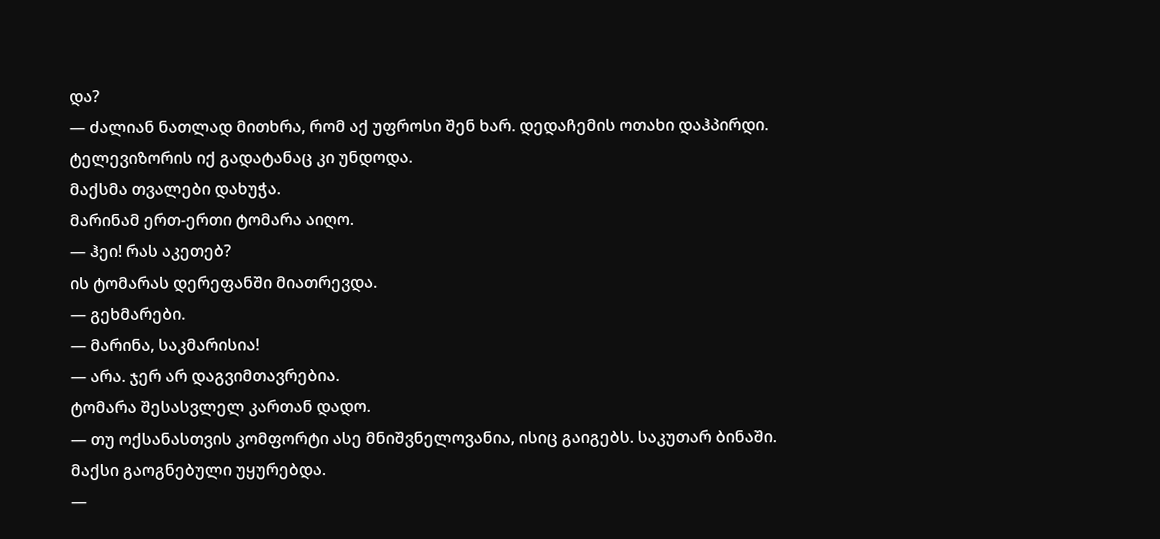და?
— ძალიან ნათლად მითხრა, რომ აქ უფროსი შენ ხარ. დედაჩემის ოთახი დაჰპირდი. ტელევიზორის იქ გადატანაც კი უნდოდა.
მაქსმა თვალები დახუჭა.
მარინამ ერთ-ერთი ტომარა აიღო.
— ჰეი! რას აკეთებ?
ის ტომარას დერეფანში მიათრევდა.
— გეხმარები.
— მარინა, საკმარისია!
— არა. ჯერ არ დაგვიმთავრებია.
ტომარა შესასვლელ კართან დადო.
— თუ ოქსანასთვის კომფორტი ასე მნიშვნელოვანია, ისიც გაიგებს. საკუთარ ბინაში.
მაქსი გაოგნებული უყურებდა.
—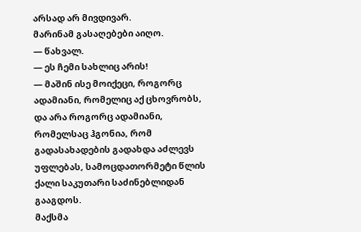არსად არ მივდივარ.
მარინამ გასაღებები აიღო.
— წახვალ.
— ეს ჩემი სახლიც არის!
— მაშინ ისე მოიქეცი, როგორც ადამიანი, რომელიც აქ ცხოვრობს, და არა როგორც ადამიანი, რომელსაც ჰგონია, რომ გადასახადების გადახდა აძლევს უფლებას, სამოცდათორმეტი წლის ქალი საკუთარი საძინებლიდან გააგდოს.
მაქსმა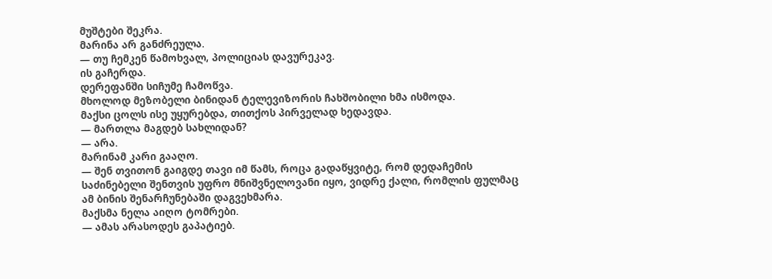მუშტები შეკრა.
მარინა არ განძრეულა.
— თუ ჩემკენ წამოხვალ, პოლიციას დავურეკავ.
ის გაჩერდა.
დერეფანში სიჩუმე ჩამოწვა.
მხოლოდ მეზობელი ბინიდან ტელევიზორის ჩახშობილი ხმა ისმოდა.
მაქსი ცოლს ისე უყურებდა, თითქოს პირველად ხედავდა.
— მართლა მაგდებ სახლიდან?
— არა.
მარინამ კარი გააღო.
— შენ თვითონ გაიგდე თავი იმ წამს, როცა გადაწყვიტე, რომ დედაჩემის საძინებელი შენთვის უფრო მნიშვნელოვანი იყო, ვიდრე ქალი, რომლის ფულმაც ამ ბინის შენარჩუნებაში დაგვეხმარა.
მაქსმა ნელა აიღო ტომრები.
— ამას არასოდეს გაპატიებ.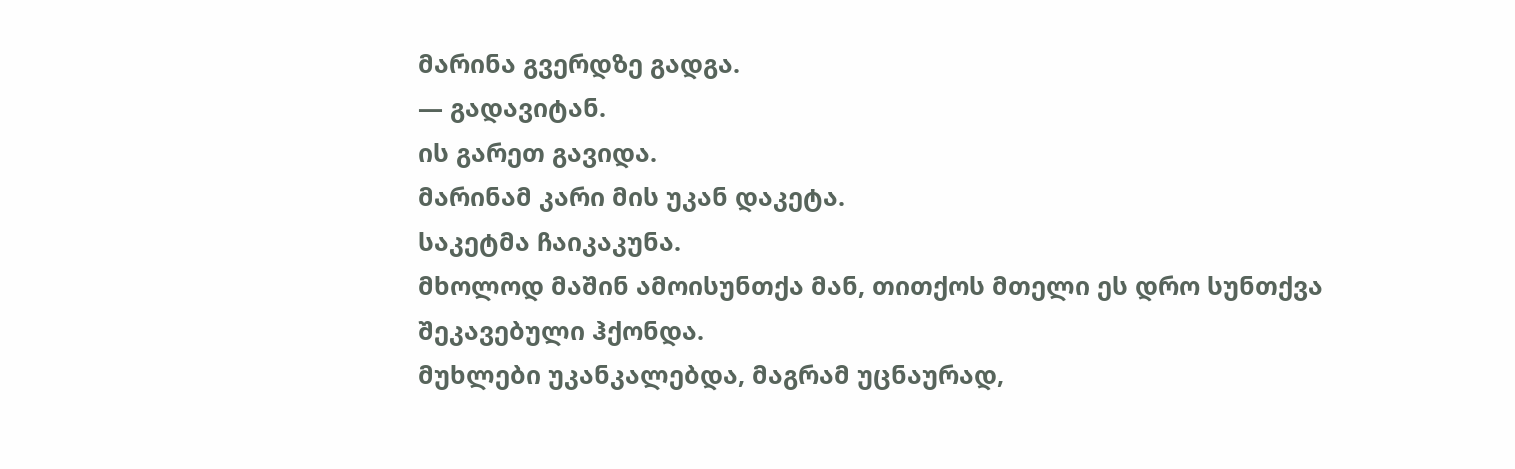მარინა გვერდზე გადგა.
— გადავიტან.
ის გარეთ გავიდა.
მარინამ კარი მის უკან დაკეტა.
საკეტმა ჩაიკაკუნა.
მხოლოდ მაშინ ამოისუნთქა მან, თითქოს მთელი ეს დრო სუნთქვა შეკავებული ჰქონდა.
მუხლები უკანკალებდა, მაგრამ უცნაურად,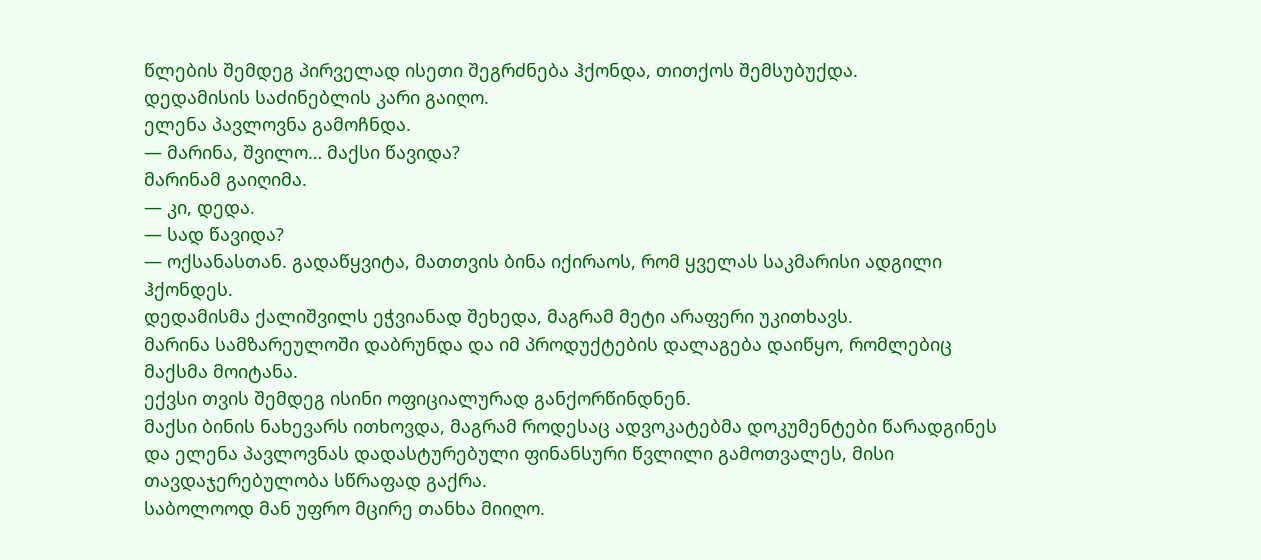წლების შემდეგ პირველად ისეთი შეგრძნება ჰქონდა, თითქოს შემსუბუქდა.
დედამისის საძინებლის კარი გაიღო.
ელენა პავლოვნა გამოჩნდა.
— მარინა, შვილო… მაქსი წავიდა?
მარინამ გაიღიმა.
— კი, დედა.
— სად წავიდა?
— ოქსანასთან. გადაწყვიტა, მათთვის ბინა იქირაოს, რომ ყველას საკმარისი ადგილი ჰქონდეს.
დედამისმა ქალიშვილს ეჭვიანად შეხედა, მაგრამ მეტი არაფერი უკითხავს.
მარინა სამზარეულოში დაბრუნდა და იმ პროდუქტების დალაგება დაიწყო, რომლებიც მაქსმა მოიტანა.
ექვსი თვის შემდეგ ისინი ოფიციალურად განქორწინდნენ.
მაქსი ბინის ნახევარს ითხოვდა, მაგრამ როდესაც ადვოკატებმა დოკუმენტები წარადგინეს და ელენა პავლოვნას დადასტურებული ფინანსური წვლილი გამოთვალეს, მისი თავდაჯერებულობა სწრაფად გაქრა.
საბოლოოდ მან უფრო მცირე თანხა მიიღო.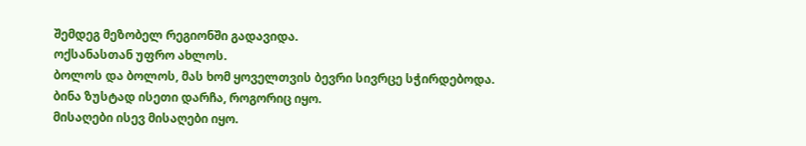შემდეგ მეზობელ რეგიონში გადავიდა.
ოქსანასთან უფრო ახლოს.
ბოლოს და ბოლოს, მას ხომ ყოველთვის ბევრი სივრცე სჭირდებოდა.
ბინა ზუსტად ისეთი დარჩა, როგორიც იყო.
მისაღები ისევ მისაღები იყო.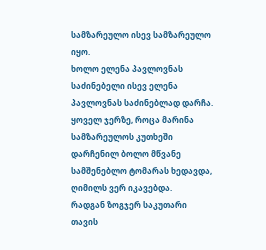სამზარეულო ისევ სამზარეულო იყო.
ხოლო ელენა პავლოვნას საძინებელი ისევ ელენა პავლოვნას საძინებლად დარჩა.
ყოველ ჯერზე, როცა მარინა სამზარეულოს კუთხეში დარჩენილ ბოლო მწვანე სამშენებლო ტომარას ხედავდა, ღიმილს ვერ იკავებდა.
რადგან ზოგჯერ საკუთარი თავის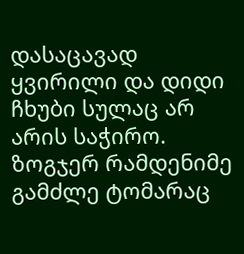დასაცავად ყვირილი და დიდი ჩხუბი სულაც არ არის საჭირო.
ზოგჯერ რამდენიმე გამძლე ტომარაც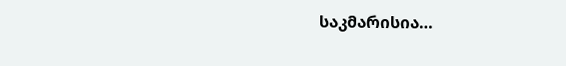საკმარისია…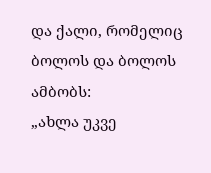და ქალი, რომელიც ბოლოს და ბოლოს ამბობს:
„ახლა უკვე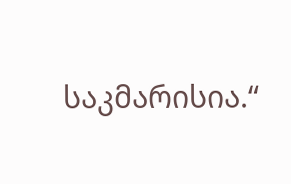საკმარისია.“